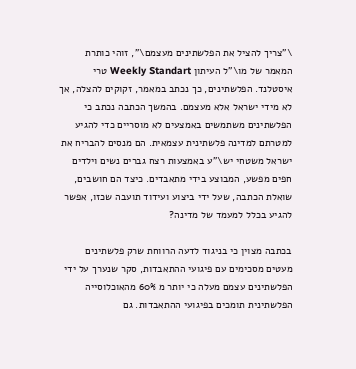\"צריך להציל את הפלשתינים מעצמם\", זוהי כותרת המאמר של מו\"ל העיתון Weekly Standart טרי איסטלנד. הפלשתינים, כך נכתב במאמר, זקוקים להצלה, אך לא מידי ישראל אלא מעצמם. בהמשך הכתבה נכתב כי הפלשתינים משתמשים באמצעים לא מוסריים כדי להגיע למטרתם למדינה פלשתינית עצמאית. הם מנסים להבריח את ישראל משטחי יש\"ע באמצעות רצח גברים נשים וילדים חפים מפשע, המבוצע בידי מתאבדים. כיצד הם חושבים, שואלת הכתבה, שעל ידי ביצוע ועידוד תועבה שכזו, אפשר להגיע בכלל למעמד של מדינה?

בכתבה מצוין כי בניגוד לדעה הרווחת שרק פלשתינים מעטים מסכימים עם פיגועי ההתאבדות, סקר שנערך על ידי הפלשתינים עצמם מעלה כי יותר מ 60% מהאוכלוסייה הפלשתינית תומכים בפיגועי ההתאבדות. גם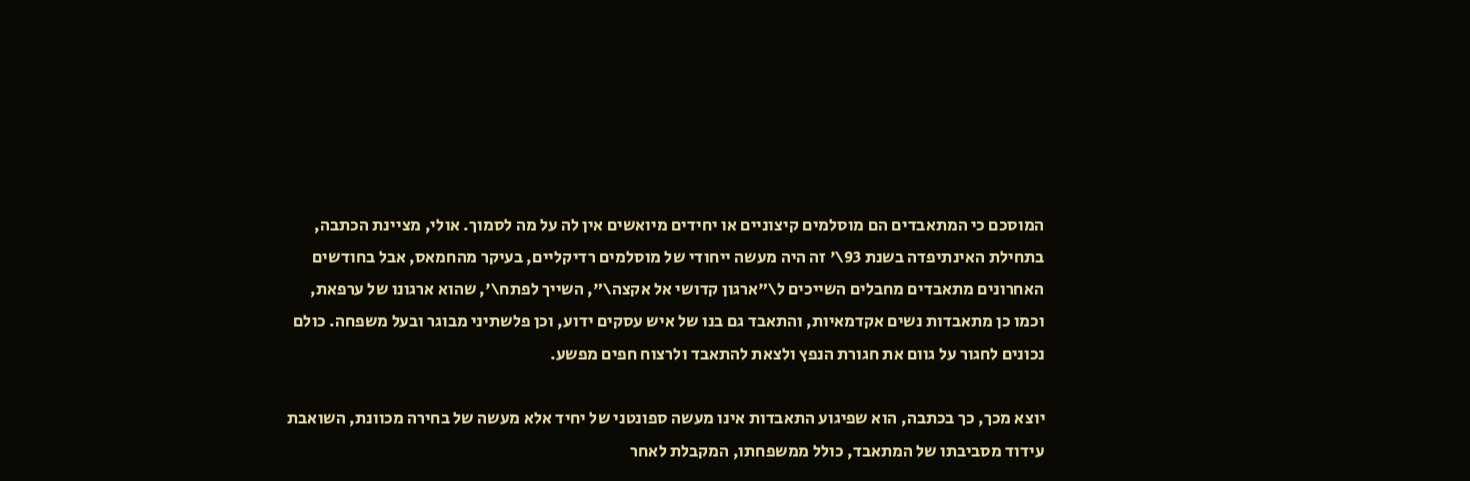המוסכם כי המתאבדים הם מוסלמים קיצוניים או יחידים מיואשים אין לה על מה לסמוך. אולי, מציינת הכתבה, בתחילת האינתיפדה בשנת 93\' זה היה מעשה ייחודי של מוסלמים רדיקליים, בעיקר מהחמאס, אבל בחודשים האחרונים מתאבדים מחבלים השייכים ל\"ארגון קדושי אל אקצה\", השייך לפתח\', שהוא ארגונו של ערפאת, וכמו כן מתאבדות נשים אקדמאיות, והתאבד גם בנו של איש עסקים ידוע, וכן פלשתיני מבוגר ובעל משפחה. כולם נכונים לחגור על גוום את חגורת הנפץ ולצאת להתאבד ולרצוח חפים מפשע.

יוצא מכך, כך בכתבה, הוא שפיגוע התאבדות אינו מעשה ספונטני של יחיד אלא מעשה של בחירה מכוונת, השואבת עידוד מסביבתו של המתאבד, כולל ממשפחתו, המקבלת לאחר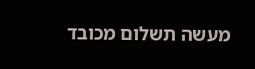מעשה תשלום מכובד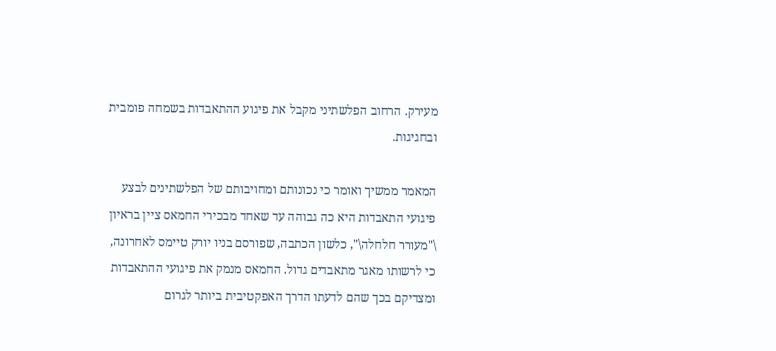מעירק. הרחוב הפלשתיני מקבל את פיגוע ההתאבדות בשמחה פומבית ובחגיגות.

המאמר ממשיך ואומר כי נכונותם ומחויבותם של הפלשתינים לבצע פיגועי התאבדות היא כה גבוהה עד שאחד מבכירי החמאס ציין בראיון \"מעורר חלחלה\", כלשון הכתבה, שפורסם בניו יורק טיימס לאחרונה, כי לרשותו מאגר מתאבדים גדול. החמאס מנמק את פיגועי ההתאבדות ומצדיקם בכך שהם לדעתו הדרך האפקטיבית ביותר לגרום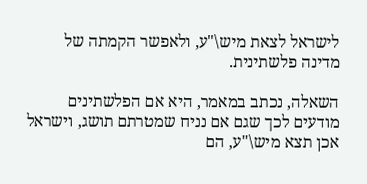לישראל לצאת מיש\"ע, ולאפשר הקמתה של מדינה פלשתינית.

השאלה, נכתב במאמר, היא אם הפלשתינים מודעים לכך שגם אם נניח שמטרתם תושג, וישראל אכן תצא מיש\"ע, הם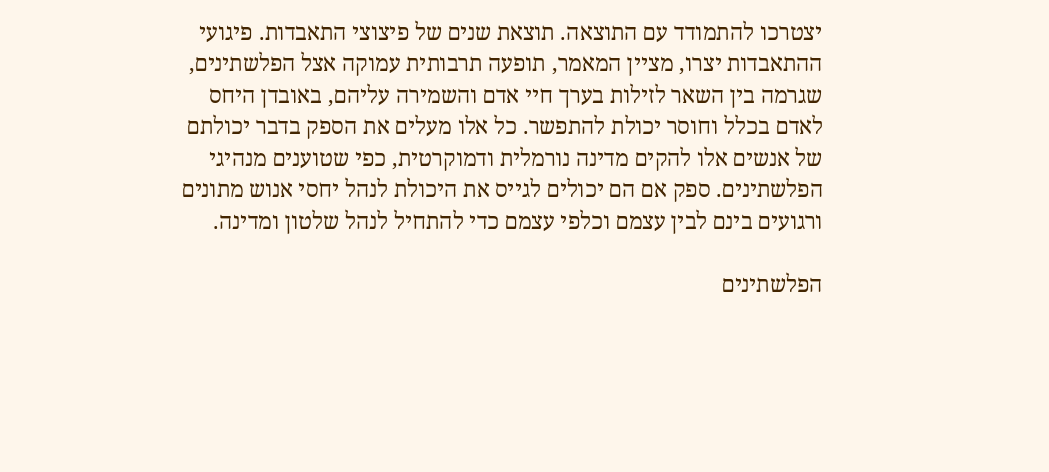יצטרכו להתמודד עם התוצאה. תוצאת שנים של פיצוצי התאבדות. פיגועי ההתאבדות יצרו, מציין המאמר, תופעה תרבותית עמוקה אצל הפלשתינים, שגרמה בין השאר לזילות בערך חיי אדם והשמירה עליהם, באובדן היחס לאדם בכלל וחוסר יכולת להתפשר. כל אלו מעלים את הספק בדבר יכולתם של אנשים אלו להקים מדינה נורמלית ודמוקרטית, כפי שטוענים מנהיגי הפלשתינים. ספק אם הם יכולים לגייס את היכולת לנהל יחסי אנוש מתונים ורגועים בינם לבין עצמם וכלפי עצמם כדי להתחיל לנהל שלטון ומדינה.

הפלשתינים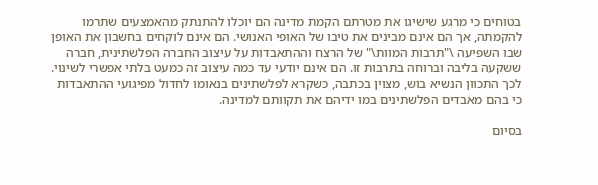בטוחים כי מרגע שישיגו את מטרתם הקמת מדינה הם יוכלו להתנתק מהאמצעים שתרמו להקמתה, אך הם אינם מבינים את טיבו של האופי האנושי. הם אינם לוקחים בחשבון את האופן שבו השפיעה \"תרבות המוות\" של הרצח וההתאבדות על עיצוב החברה הפלשתינית, חברה ששקעה בליבה וברוחה בתרבות זו. הם אינם יודעי עד כמה עיצוב זה כמעט בלתי אפשרי לשינוי. לכך התכוון הנשיא בוש, מצוין בכתבה, כשקרא לפלשתינים בנאומו לחדול מפיגועי ההתאבדות כי בהם מאבדים הפלשתינים במו ידיהם את תקוותם למדינה.

בסיום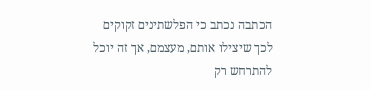הכתבה נכתב כי הפלשתינים זקוקים לכך שיצילו אותם, מעצמם, אך זה יוכל להתרחש רק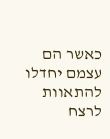כאשר הם עצמם יחדלו להתאוות לרצח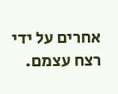אחרים על ידי רצח עצמם.